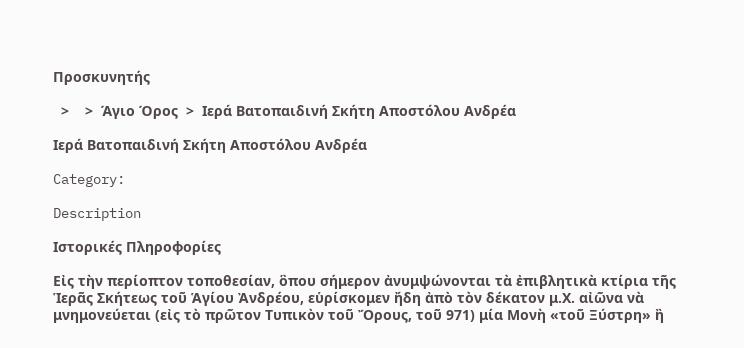Προσκυνητής

  >    >  Άγιο Όρος  >  Ιερά Βατοπαιδινή Σκήτη Αποστόλου Ανδρέα

Ιερά Βατοπαιδινή Σκήτη Αποστόλου Ανδρέα

Category:

Description

Ιστορικές Πληροφορίες

Εἰς τὴν περίοπτον τοποθεσίαν, ὃπου σήμερον ἀνυμψώνονται τὰ ἐπιβλητικὰ κτίρια τῆς Ἱερᾶς Σκήτεως τοῦ Ἁγίου Ἀνδρέου, εὑρίσκομεν ἤδη ἀπὸ τὸν δέκατον μ.Χ. αἰῶνα νὰ μνημονεύεται (εἰς τὸ πρῶτον Τυπικὸν τοῦ Ὄρους, τοῦ 971) μία Μονὴ «τοῦ Ξύστρη» ἢ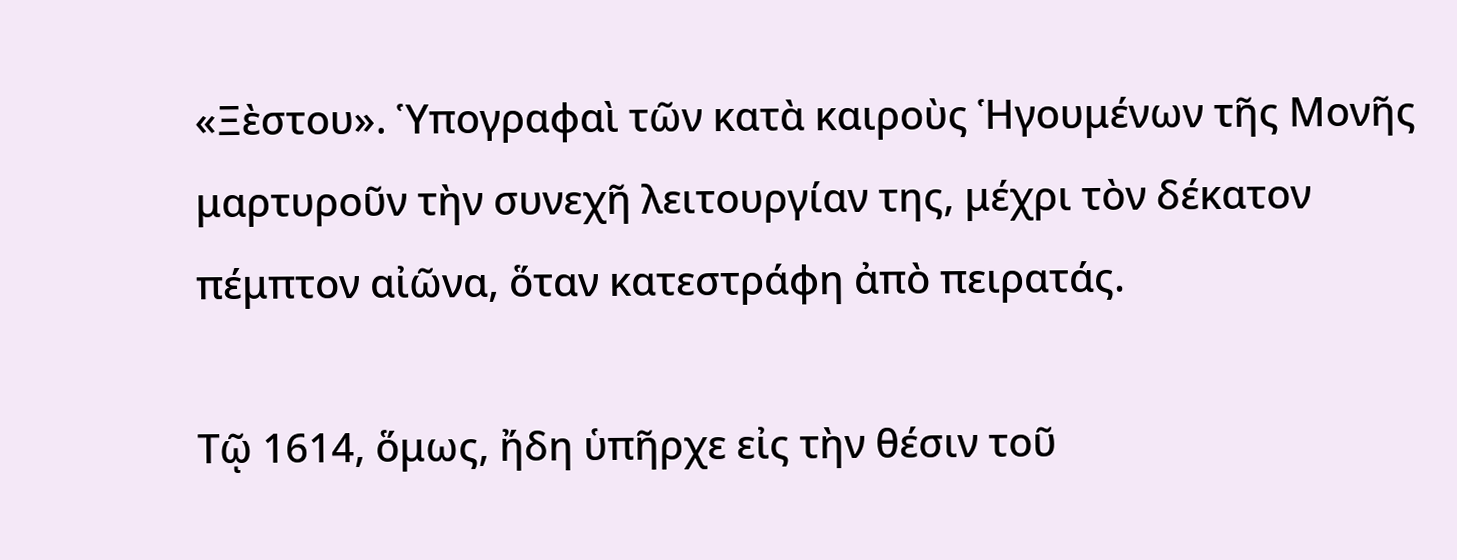«Ξὲστου». Ὑπογραφαὶ τῶν κατὰ καιροὺς Ἡγουμένων τῆς Μονῆς μαρτυροῦν τὴν συνεχῆ λειτουργίαν της, μέχρι τὸν δέκατον πέμπτον αἰῶνα, ὅταν κατεστράφη ἀπὸ πειρατάς.

Τῷ 1614, ὅμως, ἤδη ὑπῆρχε εἰς τὴν θέσιν τοῦ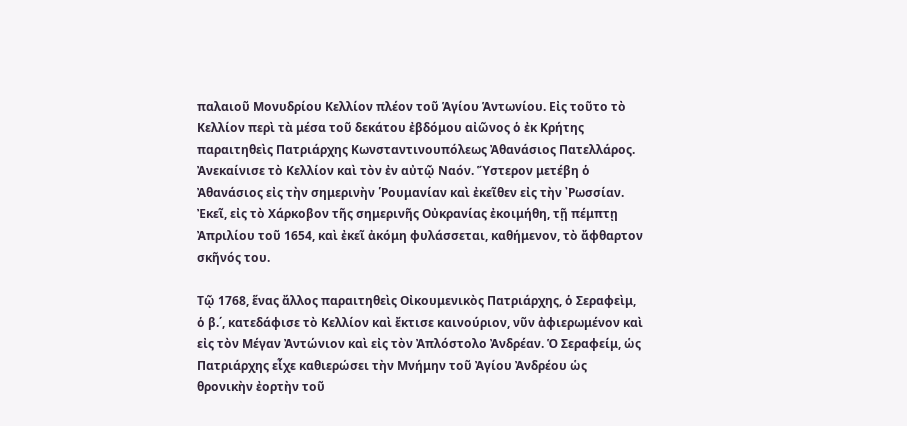παλαιοῦ Μονυδρίου Κελλίον πλέον τοῦ Ἁγίου Ἁντωνίου. Εἰς τοῦτο τὸ Κελλίον περὶ τὰ μέσα τοῦ δεκάτου ἐβδόμου αἰῶνος ὁ ἐκ Κρήτης παραιτηθεὶς Πατριάρχης Κωνσταντινουπόλεως Ἀθανάσιος Πατελλάρος. Ἀνεκαίνισε τὸ Κελλίον καὶ τὸν ἐν αὐτῷ Ναόν. Ὕστερον μετέβη ὁ Ἀθανάσιος εἰς τὴν σημερινὴν ῾Ρουμανίαν καὶ ἐκεῖθεν εἰς τὴν ᾽Ρωσσίαν. Ἐκεῖ, εἰς τὸ Χάρκοβον τῆς σημερινῆς Οὐκρανίας ἐκοιμήθη, τῇ πέμπτῃ Ἀπριλίου τοῦ 1654, καὶ ἐκεῖ ἀκόμη φυλάσσεται, καθήμενον, τὸ ἄφθαρτον σκῆνός του.

Τῷ 1768, ἕνας ἄλλος παραιτηθεὶς Οἰκουμενικὸς Πατριάρχης, ὁ Σεραφεὶμ, ὁ β.΄, κατεδάφισε τὸ Κελλίον καὶ ἔκτισε καινούριον, νῦν ἀφιερωμένον καὶ εἰς τὸν Μέγαν Ἀντώνιον καὶ εἰς τὸν Ἀπλόστολο Ἀνδρέαν. Ὁ Σεραφείμ, ὡς Πατριάρχης εἶχε καθιερώσει τὴν Μνήμην τοῦ Ἀγίου Ἀνδρέου ὡς θρονικὴν ἐορτὴν τοῦ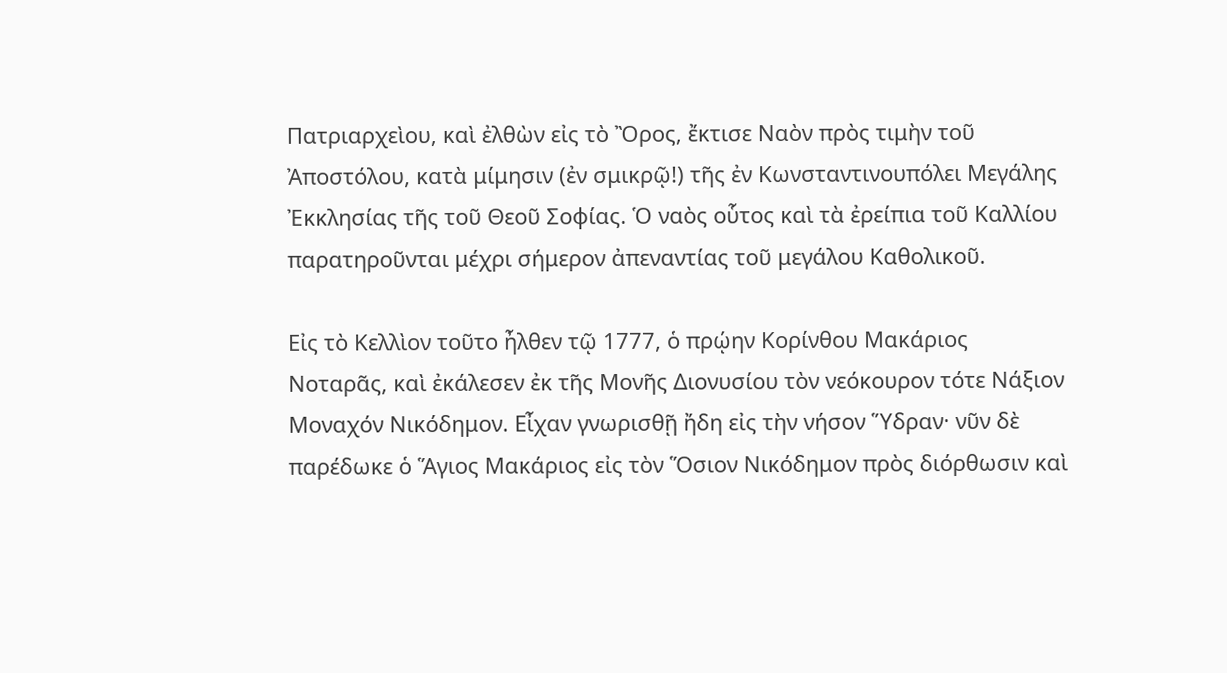Πατριαρχεὶου, καὶ ἐλθὼν εἰς τὸ Ὂρος, ἔκτισε Ναὸν πρὸς τιμὴν τοῦ Ἀποστόλου, κατὰ μίμησιν (ἐν σμικρῷ!) τῆς ἐν Κωνσταντινουπόλει Μεγάλης Ἐκκλησίας τῆς τοῦ Θεοῦ Σοφίας. Ὁ ναὸς οὗτος καὶ τὰ ἐρείπια τοῦ Καλλίου παρατηροῦνται μέχρι σήμερον ἀπεναντίας τοῦ μεγάλου Καθολικοῦ.

Εἰς τὸ Κελλὶον τοῦτο ἦλθεν τῷ 1777, ὁ πρῴην Κορίνθου Μακάριος Νοταρᾶς, καὶ ἐκάλεσεν ἐκ τῆς Μονῆς Διονυσίου τὸν νεόκουρον τότε Νάξιον Μοναχόν Νικόδημον. Εἶχαν γνωρισθῇ ἤδη εἰς τὴν νήσον Ὕδραν· νῦν δὲ παρέδωκε ὁ Ἅγιος Μακάριος εἰς τὸν Ὅσιον Νικόδημον πρὸς διόρθωσιν καὶ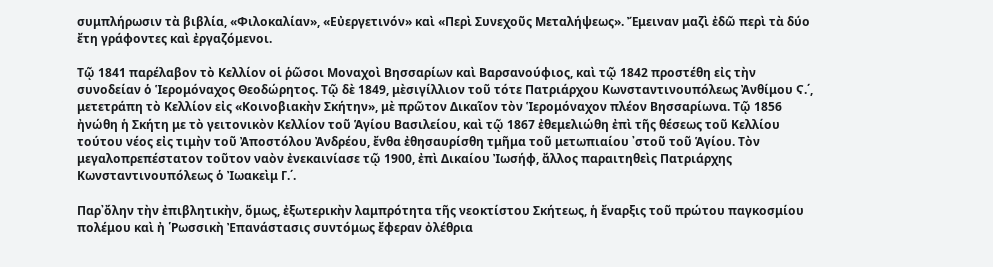συμπλήρωσιν τὰ βιβλία, «Φιλοκαλίαν», «Εὐεργετινόν» καὶ «Περὶ Συνεχοῦς Μεταλήψεως». Ἔμειναν μαζὶ ἐδῶ περὶ τὰ δύο ἔτη γράφοντες καὶ ἐργαζόμενοι.

Τῷ 1841 παρέλαβον τὸ Κελλίον οἱ ῥῶσοι Μοναχοὶ Βησσαρίων καὶ Βαρσανούφιος, καὶ τῷ 1842 προστέθη εἰς τὴν συνοδείαν ὁ Ἱερομόναχος Θεοδώρητος. Τῷ δὲ 1849, μὲσιγίλλιον τοῦ τότε Πατριάρχου Κωνσταντινουπόλεως Ἀνθίμου Ϛ.΄, μετετράπη τὸ Κελλίον εἰς «Κοινοβιακὴν Σκήτην», μὲ πρῶτον Δικαῖον τὸν Ἱερομόναχον πλέον Βησσαρίωνα. Τῷ 1856 ἠνώθη ἡ Σκήτη με τὸ γειτονικὸν Κελλίον τοῦ Ἁγίου Βασιλείου, καὶ τῷ 1867 ἐθεμελιώθη ἐπὶ τῆς θέσεως τοῦ Κελλίου τούτου νέος εἰς τιμὴν τοῦ Ἀποστόλου Ἀνδρέου, ἔνθα ἐθησαυρίσθη τμῆμα τοῦ μετωπιαίου ᾽στοῦ τοῦ Ἁγίου. Τὸν μεγαλοπρεπέστατον τοῦτον ναὸν ἐνεκαινίασε τῷ 1900, ἐπὶ Δικαίου Ἰωσήφ, ἄλλος παραιτηθεὶς Πατριάρχης Κωνσταντινουπόλεως ὁ Ἰωακεὶμ Γ.΄.

Παρ᾽ὄλην τὴν ἐπιβλητικὴν, ὅμως, ἐξωτερικὴν λαμπρότητα τῆς νεοκτίστου Σκήτεως, ἡ ἔναρξις τοῦ πρώτου παγκοσμίου πολέμου καὶ ἠ ῾Ρωσσικὴ Ἐπανάστασις συντόμως ἔφεραν ὀλέθρια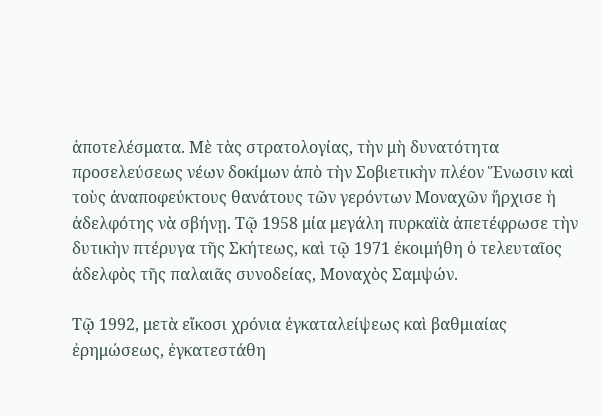ἀποτελέσματα. Μὲ τὰς στρατολογίας, τὴν μὴ δυνατότητα προσελεύσεως νέων δοκίμων ἀπὸ τὴν Σοβιετικὴν πλέον Ἕνωσιν καὶ τοὺς ἀναποφεύκτους θανάτους τῶν γερόντων Μοναχῶν ἤρχισε ἡ ἀδελφότης νὰ σβήνῃ. Τῷ 1958 μία μεγάλη πυρκαϊὰ ἀπετέφρωσε τὴν δυτικὴν πτέρυγα τῆς Σκήτεως, καὶ τῷ 1971 ἐκοιμήθη ὁ τελευταῖος ἀδελφὸς τῆς παλαιᾶς συνοδείας, Μοναχὸς Σαμψών.

Τῷ 1992, μετὰ εἴκοσι χρόνια ἐγκαταλείψεως καὶ βαθμιαίας ἐρημώσεως, ἐγκατεστάθη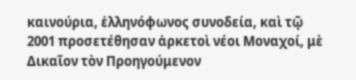καινούρια, ἑλληνόφωνος συνοδεία, καὶ τῷ 2001 προσετέθησαν ἀρκετοὶ νέοι Μοναχοί, μὲ Δικαῖον τὸν Προηγούμενον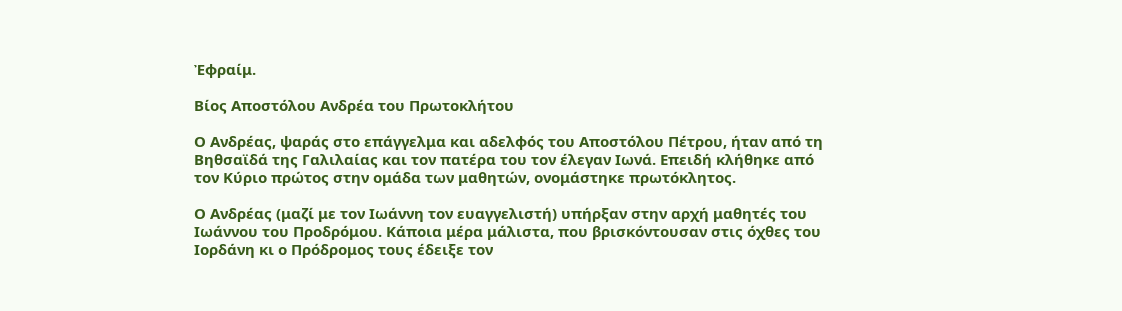Ἐφραίμ.

Βίος Αποστόλου Ανδρέα του Πρωτοκλήτου

Ο Ανδρέας, ψαράς στο επάγγελμα και αδελφός του Αποστόλου Πέτρου, ήταν από τη Βηθσαϊδά της Γαλιλαίας και τον πατέρα του τον έλεγαν Ιωνά. Επειδή κλήθηκε από τον Κύριο πρώτος στην ομάδα των μαθητών, ονομάστηκε πρωτόκλητος.

Ο Ανδρέας (μαζί με τον Ιωάννη τον ευαγγελιστή) υπήρξαν στην αρχή μαθητές του Ιωάννου του Προδρόμου. Κάποια μέρα μάλιστα, που βρισκόντουσαν στις όχθες του Ιορδάνη κι ο Πρόδρομος τους έδειξε τον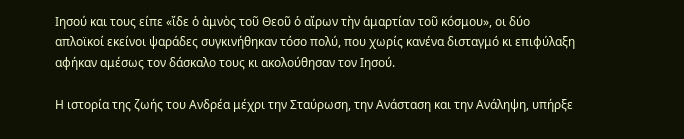Ιησού και τους είπε «ἴδε ὁ ἀμνὸς τοῦ Θεοῦ ὁ αἴρων τὴν ἁμαρτίαν τοῦ κόσμου», οι δύο απλοϊκοί εκείνοι ψαράδες συγκινήθηκαν τόσο πολύ, που χωρίς κανένα δισταγμό κι επιφύλαξη αφήκαν αμέσως τον δάσκαλο τους κι ακολούθησαν τον Ιησού.

Η ιστορία της ζωής του Ανδρέα μέχρι την Σταύρωση, την Ανάσταση και την Ανάληψη, υπήρξε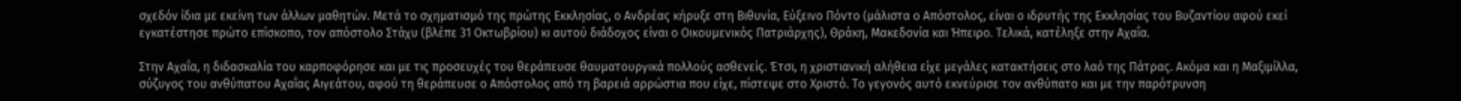σχεδόν ίδια με εκείνη των άλλων μαθητών. Μετά το σχηματισμό της πρώτης Εκκλησίας, ο Ανδρέας κήρυξε στη Βιθυνία, Εύξεινο Πόντο (μάλιστα ο Απόστολος, είναι ο ιδρυτής της Εκκλησίας του Βυζαντίου αφού εκεί εγκατέστησε πρώτο επίσκοπο, τον απόστολο Στάχυ (βλέπε 31 Οκτωβρίου) κι αυτού διάδοχος είναι ο Οικουμενικός Πατριάρχης), Θράκη, Μακεδονία και Ήπειρο. Τελικά, κατέληξε στην Αχαΐα.

Στην Αχαΐα, η διδασκαλία του καρποφόρησε και με τις προσευχές του θεράπευσε θαυματουργικά πολλούς ασθενείς. Έτσι, η χριστιανική αλήθεια είχε μεγάλες κατακτήσεις στο λαό της Πάτρας. Ακόμα και η Μαξιμίλλα, σύζυγος του ανθύπατου Αχαΐας Αιγεάτου, αφού τη θεράπευσε ο Απόστολος από τη βαρειά αρρώστια που είχε, πίστεψε στο Χριστό. Το γεγονός αυτό εκνεύρισε τον ανθύπατο και με την παρότρυνση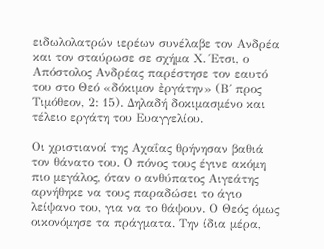ειδωλολατρών ιερέων συνέλαβε τον Ανδρέα και τον σταύρωσε σε σχήμα Χ. Έτσι, ο Απόστολος Ανδρέας παρέστησε τον εαυτό του στο Θεό «δόκιμον ἐργάτην» (Β΄ προς Τιμόθεον, 2: 15). Δηλαδή δοκιμασμένο και τέλειο εργάτη του Ευαγγελίου.

Οι χριστιανοί της Αχαΐας θρήνησαν βαθιά τον θάνατο του. Ο πόνος τους έγινε ακόμη πιο μεγάλος, όταν ο ανθύπατος Αιγεάτης αρνήθηκε να τους παραδώσει το άγιο λείψανο του, για να το θάψουν. Ο Θεός όμως οικονόμησε τα πράγματα. Την ίδια μέρα,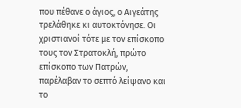που πέθανε ο άγιος, ο Αιγεάτης τρελάθηκε κι αυτοκτόνησε. Οι χριστιανοί τότε με τον επίσκοπο τους τον Στρατοκλή, πρώτο επίσκοπο των Πατρών, παρέλαβαν το σεπτό λείψανο και το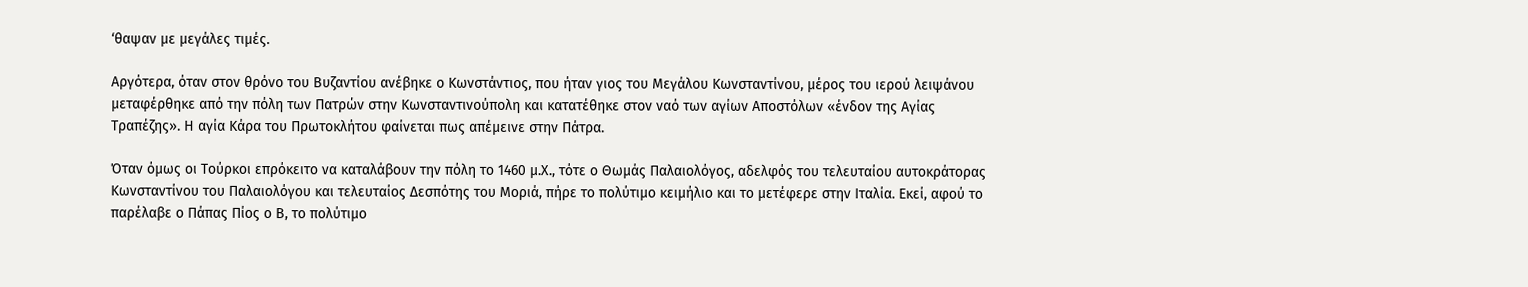‘θαψαν με μεγάλες τιμές.

Αργότερα, όταν στον θρόνο του Βυζαντίου ανέβηκε ο Κωνστάντιος, που ήταν γιος του Μεγάλου Κωνσταντίνου, μέρος του ιερού λειψάνου μεταφέρθηκε από την πόλη των Πατρών στην Κωνσταντινούπολη και κατατέθηκε στον ναό των αγίων Αποστόλων «ένδον της Αγίας Τραπέζης». Η αγία Κάρα του Πρωτοκλήτου φαίνεται πως απέμεινε στην Πάτρα.

Όταν όμως οι Τούρκοι επρόκειτο να καταλάβουν την πόλη το 1460 μ.Χ., τότε ο Θωμάς Παλαιολόγος, αδελφός του τελευταίου αυτοκράτορας Κωνσταντίνου του Παλαιολόγου και τελευταίος Δεσπότης του Μοριά, πήρε το πολύτιμο κειμήλιο και το μετέφερε στην Ιταλία. Εκεί, αφού το παρέλαβε ο Πάπας Πίος ο Β, το πολύτιμο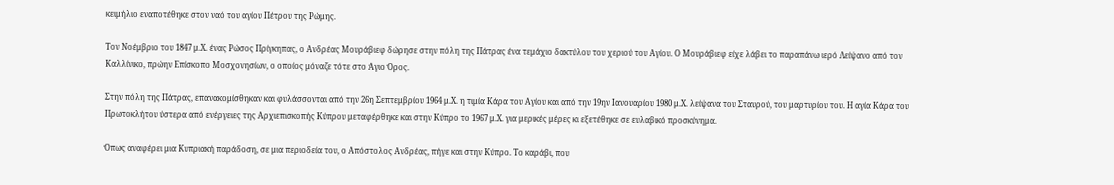κειμήλιο εναποτέθηκε στον ναό του αγίου Πέτρου της Ρώμης.

Τον Νοέμβριο του 1847 μ.Χ. ένας Ρώσος Πρίγκηπας, ο Ανδρέας Μουράβιεφ δώρησε στην πόλη της Πάτρας ένα τεμάχιο δακτύλου του χεριού του Αγίου. Ο Μουράβιεφ είχε λάβει το παραπάνω ιερό Λείψανο από τον Καλλίνικο, πρώην Επίσκοπο Μοσχονησίων, ο οποίος μόναζε τότε στο Άγιο Όρος.

Στην πόλη της Πάτρας, επανακομίσθηκαν και φυλάσσονται από την 26η Σεπτεμβρίου 1964 μ.Χ. η τιμία Κάρα του Αγίου και από την 19ην Ιανουαρίου 1980 μ.Χ. λείψανα του Σταυρού, του μαρτυρίου του. Η αγία Κάρα του Πρωτοκλήτου ύστερα από ενέργειες της Αρχιεπισκοπής Κύπρου μεταφέρθηκε και στην Κύπρο το 1967 μ.Χ. για μερικές μέρες κι εξετέθηκε σε ευλαβικό προσκύνημα.

Όπως αναφέρει μια Κυπριακή παράδοση, σε μια περιοδεία του, ο Απόστολος Ανδρέας, πήγε και στην Κύπρο. Το καράβι, που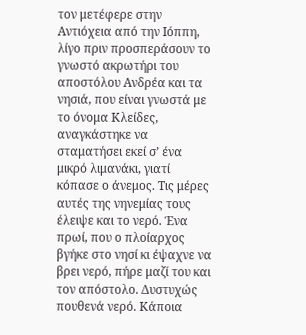τον μετέφερε στην Αντιόχεια από την Ιόππη, λίγο πριν προσπεράσουν το γνωστό ακρωτήρι του αποστόλου Ανδρέα και τα νησιά, που είναι γνωστά με το όνομα Κλείδες, αναγκάστηκε να σταματήσει εκεί σ’ ένα μικρό λιμανάκι, γιατί κόπασε ο άνεμος. Τις μέρες αυτές της νηνεμίας τους έλειψε και το νερό. Ένα πρωί, που ο πλοίαρχος βγήκε στο νησί κι έψαχνε να βρει νερό, πήρε μαζί του και τον απόστολο. Δυστυχώς πουθενά νερό. Κάποια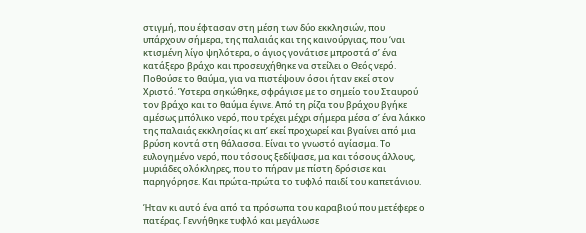στιγμή, που έφτασαν στη μέση των δύο εκκλησιών, που υπάρχουν σήμερα, της παλαιάς και της καινούργιας, που ‘ναι κτισμένη λίγο ψηλότερα, ο άγιος γονάτισε μπροστά σ’ ένα κατάξερο βράχο και προσευχήθηκε να στείλει ο Θεός νερό. Ποθούσε το θαύμα, για να πιστέψουν όσοι ήταν εκεί στον Χριστό. Ύστερα σηκώθηκε, σφράγισε με το σημείο του Σταυρού τον βράχο και το θαύμα έγινε. Από τη ρίζα του βράχου βγήκε αμέσως μπόλικο νερό, που τρέχει μέχρι σήμερα μέσα σ’ ένα λάκκο της παλαιάς εκκλησίας κι απ’ εκεί προχωρεί και βγαίνει από μια βρύση κοντά στη θάλασσα. Είναι το γνωστό αγίασμα. Το ευλογημένο νερό, που τόσους ξεδίψασε, μα και τόσους άλλους, μυριάδες ολόκληρες, που το πήραν με πίστη δρόσισε και παρηγόρησε. Και πρώτα-πρώτα το τυφλό παιδί του καπετάνιου.

Ήταν κι αυτό ένα από τα πρόσωπα του καραβιού που μετέφερε ο πατέρας. Γεννήθηκε τυφλό και μεγάλωσε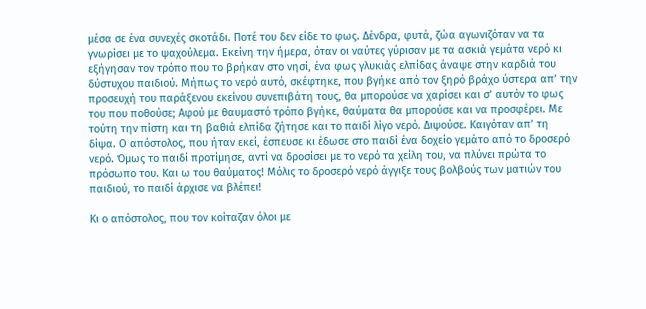μέσα σε ένα συνεχές σκοτάδι. Ποτέ του δεν είδε το φως. Δένδρα, φυτά, ζώα αγωνιζόταν να τα γνωρίσει με το ψαχούλεμα. Εκείνη την ήμερα, όταν οι ναύτες γύρισαν με τα ασκιά γεμάτα νερό κι εξήγησαν τον τρόπο που το βρήκαν στο νησί, ένα φως γλυκιάς ελπίδας άναψε στην καρδιά του δύστυχου παιδιού. Μήπως το νερό αυτό, σκέφτηκε, που βγήκε από τον ξηρό βράχο ύστερα απ’ την προσευχή του παράξενου εκείνου συνεπιβάτη τους, θα μπορούσε να χαρίσει και σ’ αυτόν το φως του που ποθούσε; Αφού με θαυμαστό τρόπο βγήκε, θαύματα θα μπορούσε και να προσφέρει. Με τούτη την πίστη και τη βαθιά ελπίδα ζήτησε και το παιδί λίγο νερό. Διψούσε. Καιγόταν απ’ τη δίψα. Ο απόστολος, που ήταν εκεί, έσπευσε κι έδωσε στο παιδί ένα δοχείο γεμάτο από το δροσερό νερό. Όμως το παιδί προτίμησε, αντί να δροσίσει με το νερό τα χείλη του, να πλύνει πρώτα το πρόσωπο του. Και ω του θαύματος! Μόλις το δροσερό νερό άγγιξε τους βολβούς των ματιών του παιδιού, το παιδί άρχισε να βλέπει!

Κι ο απόστολος, που τον κοίταζαν όλοι με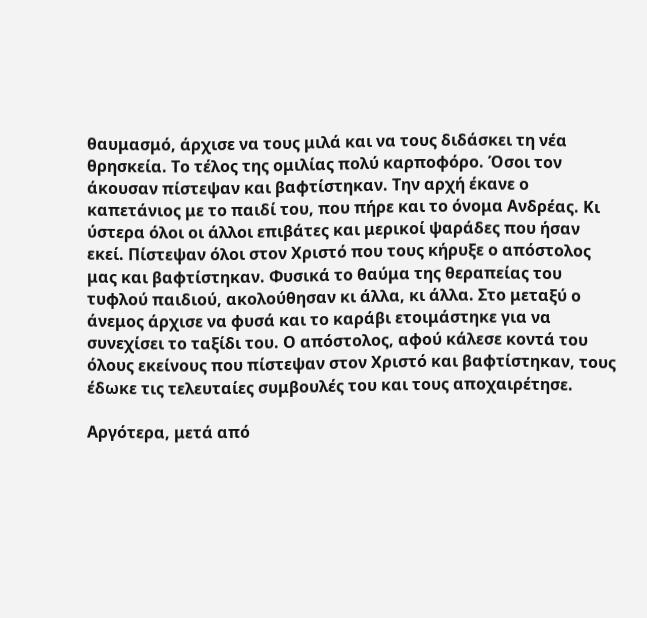θαυμασμό, άρχισε να τους μιλά και να τους διδάσκει τη νέα θρησκεία. Το τέλος της ομιλίας πολύ καρποφόρο. Όσοι τον άκουσαν πίστεψαν και βαφτίστηκαν. Την αρχή έκανε ο καπετάνιος με το παιδί του, που πήρε και το όνομα Ανδρέας. Κι ύστερα όλοι οι άλλοι επιβάτες και μερικοί ψαράδες που ήσαν εκεί. Πίστεψαν όλοι στον Χριστό που τους κήρυξε ο απόστολος μας και βαφτίστηκαν. Φυσικά το θαύμα της θεραπείας του τυφλού παιδιού, ακολούθησαν κι άλλα, κι άλλα. Στο μεταξύ ο άνεμος άρχισε να φυσά και το καράβι ετοιμάστηκε για να συνεχίσει το ταξίδι του. Ο απόστολος, αφού κάλεσε κοντά του όλους εκείνους που πίστεψαν στον Χριστό και βαφτίστηκαν, τους έδωκε τις τελευταίες συμβουλές του και τους αποχαιρέτησε.

Αργότερα, μετά από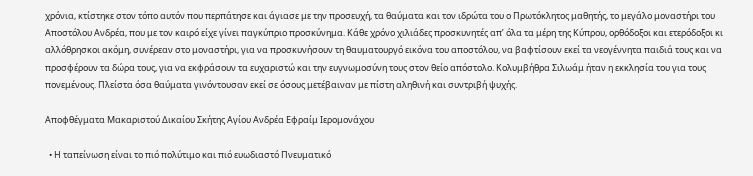χρόνια, κτίστηκε στον τόπο αυτόν που περπάτησε και άγιασε με την προσευχή, τα θαύματα και τον ιδρώτα του ο Πρωτόκλητος μαθητής, το μεγάλο μοναστήρι του Αποστόλου Ανδρέα, που με τον καιρό είχε γίνει παγκύπριο προσκύνημα. Κάθε χρόνο χιλιάδες προσκυνητές απ’ όλα τα μέρη της Κύπρου, ορθόδοξοι και ετερόδοξοι κι αλλόθρησκοι ακόμη, συνέρεαν στο μοναστήρι, για να προσκυνήσουν τη θαυματουργό εικόνα του αποστόλου, να βαφτίσουν εκεί τα νεογέννητα παιδιά τους και να προσφέρουν τα δώρα τους, για να εκφράσουν τα ευχαριστώ και την ευγνωμοσύνη τους στον θείο απόστολο. Κολυμβήθρα Σιλωάμ ήταν η εκκλησία του για τους πονεμένους. Πλείστα όσα θαύματα γινόντουσαν εκεί σε όσους μετέβαιναν με πίστη αληθινή και συντριβή ψυχής.

Αποφθέγματα Μακαριστού Δικαίου Σκήτης Αγίου Ανδρέα Εφραίμ Ιερομονάχου

  • Η ταπείνωση είναι το πιό πολύτιμο και πιό ευωδιαστό Πνευματικό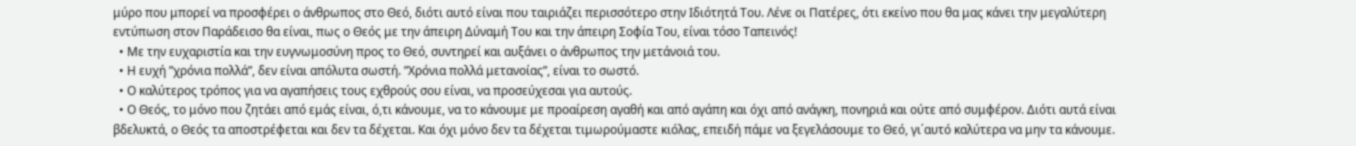μύρο που μπορεί να προσφέρει ο άνθρωπος στο Θεό, διότι αυτό είναι που ταιριάζει περισσότερο στην Ιδιότητά Του. Λένε οι Πατέρες, ότι εκείνο που θα μας κάνει την μεγαλύτερη εντύπωση στον Παράδεισο θα είναι, πως ο Θεός με την άπειρη Δύναμή Του και την άπειρη Σοφία Του, είναι τόσο Ταπεινός!
  • Με την ευχαριστία και την ευγνωμοσύνη προς το Θεό, συντηρεί και αυξάνει ο άνθρωπος την μετάνοιά του.
  • Η ευχή ”χρόνια πολλά”, δεν είναι απόλυτα σωστή. ”Χρόνια πολλά μετανοίας”, είναι το σωστό.
  • Ο καλύτερος τρόπος για να αγαπήσεις τους εχθρούς σου είναι, να προσεύχεσαι για αυτούς.
  • Ο Θεός, το μόνο που ζητάει από εμάς είναι, ό,τι κάνουμε, να το κάνουμε με προαίρεση αγαθή και από αγάπη και όχι από ανάγκη, πονηριά και ούτε από συμφέρον. Διότι αυτά είναι βδελυκτά, ο Θεός τα αποστρέφεται και δεν τα δέχεται. Και όχι μόνο δεν τα δέχεται τιμωρούμαστε κιόλας, επειδή πάμε να ξεγελάσουμε το Θεό, γι΄αυτό καλύτερα να μην τα κάνουμε.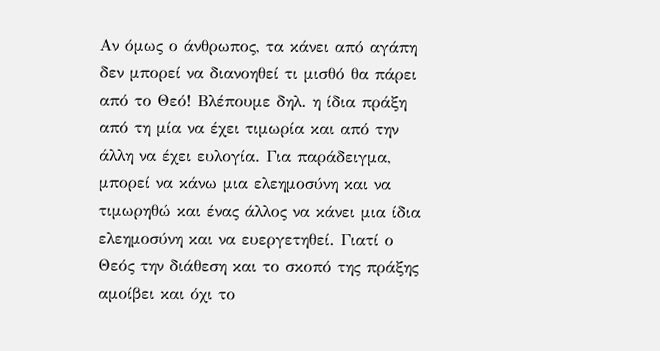Αν όμως ο άνθρωπος, τα κάνει από αγάπη δεν μπορεί να διανοηθεί τι μισθό θα πάρει από το Θεό! Βλέπουμε δηλ. η ίδια πράξη από τη μία να έχει τιμωρία και από την άλλη να έχει ευλογία. Για παράδειγμα, μπορεί να κάνω μια ελεημοσύνη και να τιμωρηθώ και ένας άλλος να κάνει μια ίδια ελεημοσύνη και να ευεργετηθεί. Γιατί ο Θεός την διάθεση και το σκοπό της πράξης αμοίβει και όχι το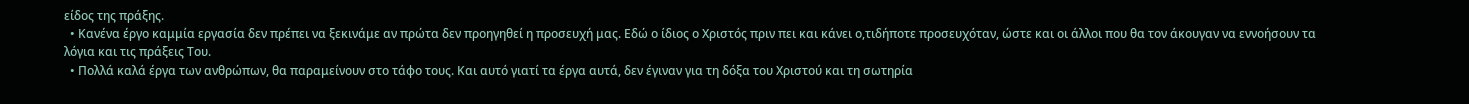είδος της πράξης.
  • Κανένα έργο καμμία εργασία δεν πρέπει να ξεκινάμε αν πρώτα δεν προηγηθεί η προσευχή μας. Εδώ ο ίδιος ο Χριστός πριν πει και κάνει ο,τιδήποτε προσευχόταν, ώστε και οι άλλοι που θα τον άκουγαν να εννοήσουν τα λόγια και τις πράξεις Του.
  • Πολλά καλά έργα των ανθρώπων, θα παραμείνουν στο τάφο τους. Και αυτό γιατί τα έργα αυτά, δεν έγιναν για τη δόξα του Χριστού και τη σωτηρία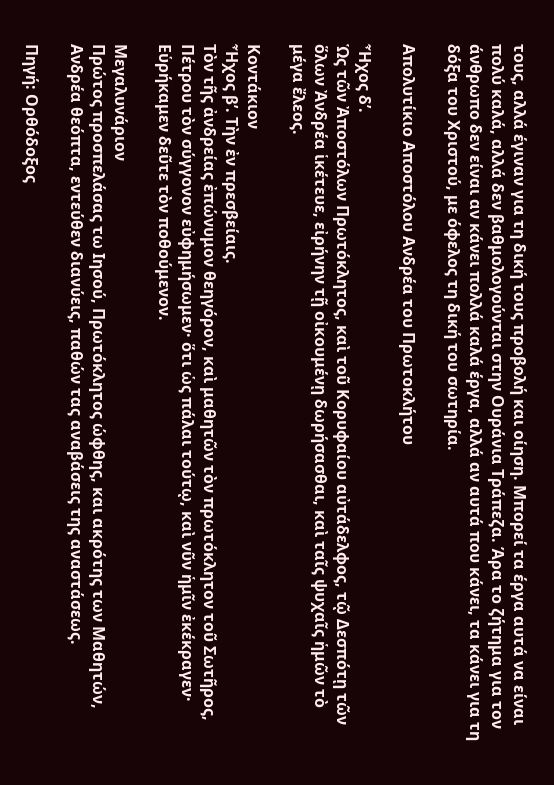τους, αλλά έγιναν για τη δική τους προβολή και οίηση. Μπορεί τα έργα αυτά να είναι πολύ καλά, αλλά δεν βαθμολογούνται στην Ουράνια Τράπεζα. Άρα το ζήτημα για τον άνθρωπο δεν είναι αν κάνει πολλά καλά έργα, αλλά αν αυτά που κάνει, τα κάνει για τη δόξα του Χριστού, με όφελος τη δική του σωτηρία.

Απολυτίκιο Αποστόλου Ανδρέα του Πρωτοκλήτου

Ἦχος δ’.
Ὡς τῶν Ἀποστόλων Πρωτόκλητος, καὶ τοῦ Κορυφαίου αὐτάδελφος, τῷ Δεσπότῃ τῶν ὅλων Ἀνδρέα ἱκέτευε, εἰρήνην τῇ οἰκουμένῃ δωρήσασθαι, καὶ ταῖς ψυχαῖς ἡμῶν τὸ μέγα ἔλεος.

Κοντάκιον
Ἦχος β’. Τὴν ἐν πρεσβείαις.
Τὸν τῆς ἀνδρείας ἐπώνυμον θεηγόρον, καὶ μαθητῶν τὸν πρωτόκλητον τοῦ Σωτῆρος, Πέτρου τὸν σύγγονον εὐφημήσωμεν· ὅτι ὡς πάλαι τούτῳ, καὶ νῦν ἡμῖν ἐκέκραγεν· Εὑρήκαμεν δεῦτε τὸν ποθούμενον.

Μεγαλυνάριον
Πρώτος προσπελάσας τω Ιησού, Πρωτόκλητος ώφθης, και ακρότης των Μαθητών, Ανδρέα θεόπτα, εντεύθεν διανύεις, παθών τας αναβάσεις της αναστάσεως.

Πηγή: Ορθόδοξος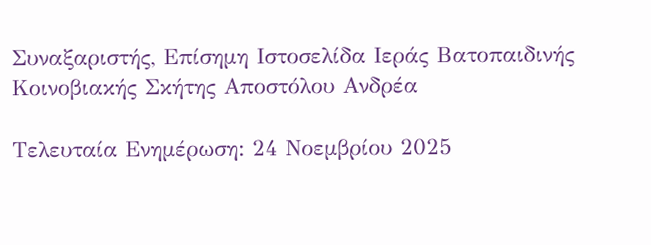Συναξαριστής, Επίσημη Ιστοσελίδα Ιεράς Βατοπαιδινής Κοινοβιακής Σκήτης Αποστόλου Ανδρέα

Τελευταία Ενημέρωση: 24 Νοεμβρίου 2025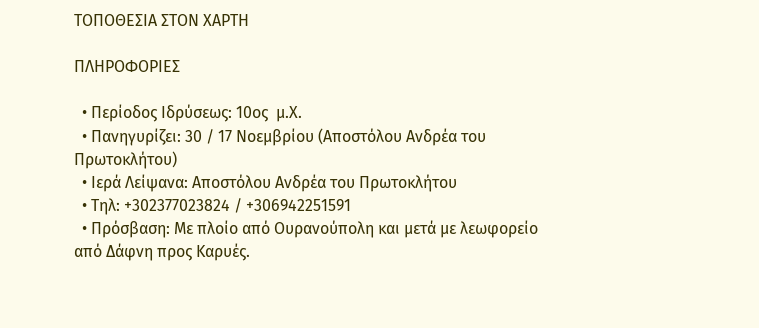ΤΟΠΟΘΕΣΙΑ ΣΤΟΝ ΧΑΡΤΗ

ΠΛΗΡΟΦΟΡΙΕΣ

  • Περίοδος Ιδρύσεως: 10ος  μ.Χ.
  • Πανηγυρίζει: 30 / 17 Νοεμβρίου (Αποστόλου Ανδρέα του Πρωτοκλήτου)
  • Ιερά Λείψανα: Αποστόλου Ανδρέα του Πρωτοκλήτου
  • Τηλ: +302377023824 / +306942251591
  • Πρόσβαση: Με πλοίο από Ουρανούπολη και μετά με λεωφορείο από Δάφνη προς Καρυές.